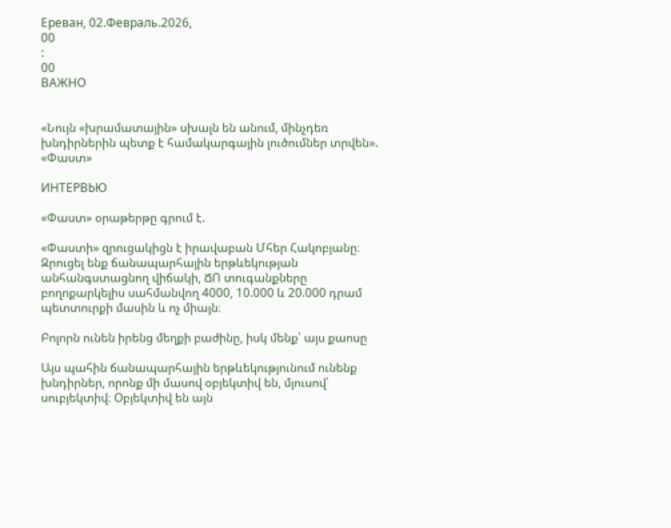Ереван, 02.Февраль.2026,
00
:
00
ВАЖНО


«Նույն «խրամատային» սխալն են անում, մինչդեռ խնդիրներին պետք է համակարգային լուծումներ տրվեն». «Փաստ»

ИНТЕРВЬЮ

«Փաստ» օրաթերթը գրում է.

«Փաստի» զրուցակիցն է իրավաբան Մհեր Հակոբյանը։ Զրուցել ենք ճանապարհային երթևեկության անհանգստացնող վիճակի, ՃՈ տուգանքները բողոքարկելիս սահմանվող 4000, 10.000 և 20.000 դրամ պետտուրքի մասին և ոչ միայն։

Բոլորն ունեն իրենց մեղքի բաժինը, իսկ մենք՝ այս քաոսը

Այս պահին ճանապարհային երթևեկությունում ունենք խնդիրներ, որոնք մի մասով օբյեկտիվ են, մյուսով՝ սուբյեկտիվ։ Օբյեկտիվ են այն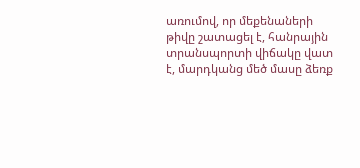առումով, որ մեքենաների թիվը շատացել է, հանրային տրանսպորտի վիճակը վատ է, մարդկանց մեծ մասը ձեռք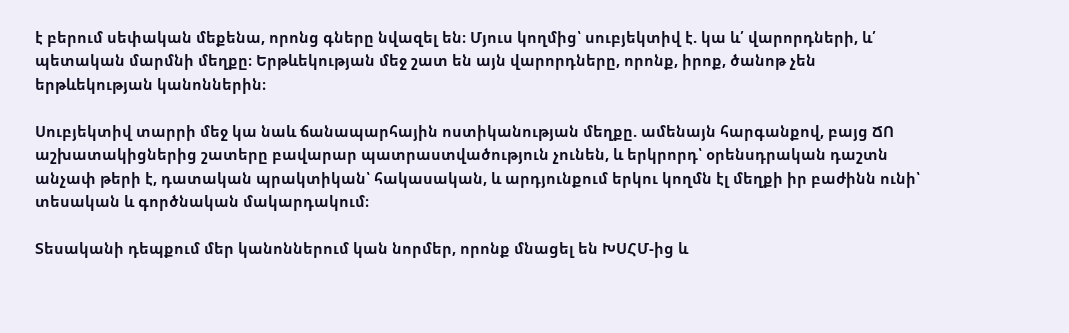է բերում սեփական մեքենա, որոնց գները նվազել են։ Մյուս կողմից՝ սուբյեկտիվ է. կա և՛ վարորդների, և՛ պետական մարմնի մեղքը։ Երթևեկության մեջ շատ են այն վարորդները, որոնք, իրոք, ծանոթ չեն երթևեկության կանոններին։

Սուբյեկտիվ տարրի մեջ կա նաև ճանապարհային ոստիկանության մեղքը. ամենայն հարգանքով, բայց ՃՈ աշխատակիցներից շատերը բավարար պատրաստվածություն չունեն, և երկրորդ՝ օրենսդրական դաշտն անչափ թերի է, դատական պրակտիկան՝ հակասական, և արդյունքում երկու կողմն էլ մեղքի իր բաժինն ունի՝ տեսական և գործնական մակարդակում։

Տեսականի դեպքում մեր կանոններում կան նորմեր, որոնք մնացել են ԽՍՀՄ-ից և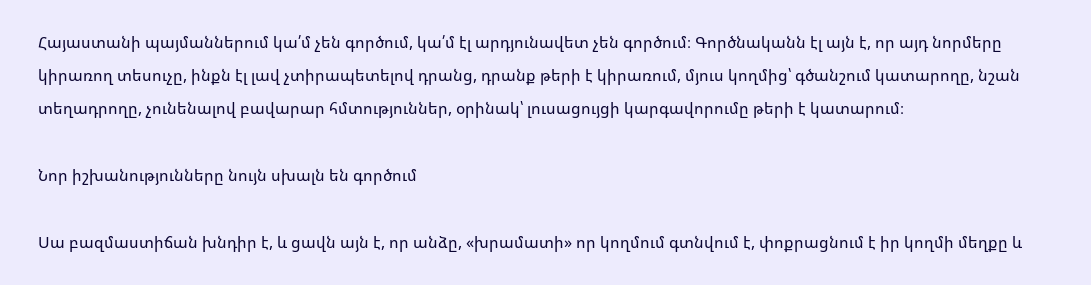Հայաստանի պայմաններում կա՛մ չեն գործում, կա՛մ էլ արդյունավետ չեն գործում։ Գործնականն էլ այն է, որ այդ նորմերը կիրառող տեսուչը, ինքն էլ լավ չտիրապետելով դրանց, դրանք թերի է կիրառում, մյուս կողմից՝ գծանշում կատարողը, նշան տեղադրողը, չունենալով բավարար հմտություններ, օրինակ՝ լուսացույցի կարգավորումը թերի է կատարում։

Նոր իշխանությունները նույն սխալն են գործում

Սա բազմաստիճան խնդիր է, և ցավն այն է, որ անձը, «խրամատի» որ կողմում գտնվում է, փոքրացնում է իր կողմի մեղքը և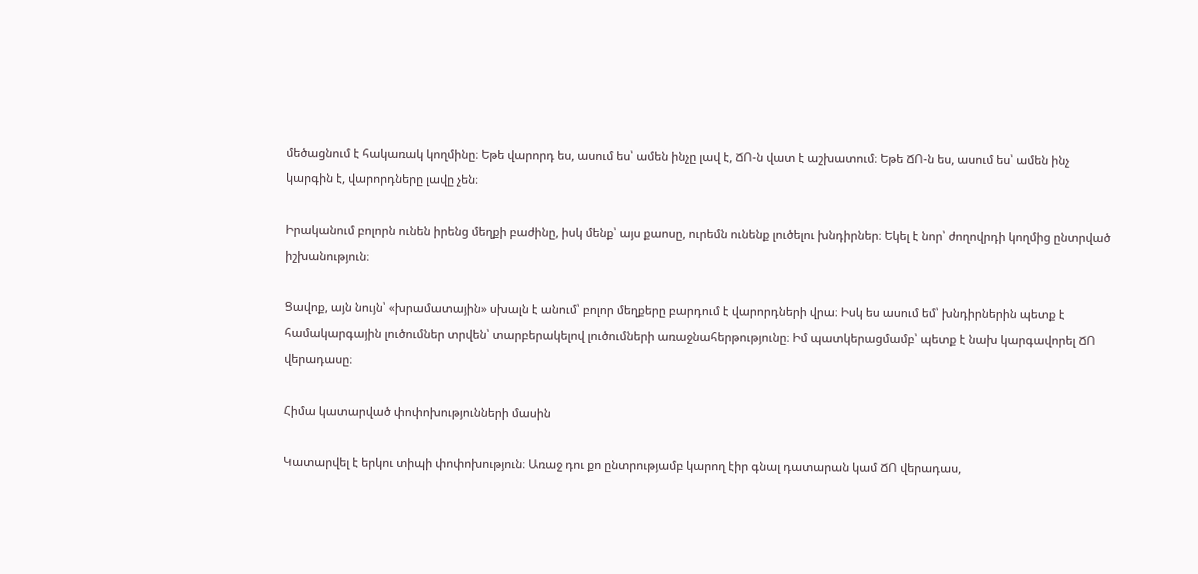մեծացնում է հակառակ կողմինը։ Եթե վարորդ ես, ասում ես՝ ամեն ինչը լավ է, ՃՈ-ն վատ է աշխատում։ Եթե ՃՈ-ն ես, ասում ես՝ ամեն ինչ կարգին է, վարորդները լավը չեն։

Իրականում բոլորն ունեն իրենց մեղքի բաժինը, իսկ մենք՝ այս քաոսը, ուրեմն ունենք լուծելու խնդիրներ։ Եկել է նոր՝ ժողովրդի կողմից ընտրված իշխանություն։

Ցավոք, այն նույն՝ «խրամատային» սխալն է անում՝ բոլոր մեղքերը բարդում է վարորդների վրա։ Իսկ ես ասում եմ՝ խնդիրներին պետք է համակարգային լուծումներ տրվեն՝ տարբերակելով լուծումների առաջնահերթությունը։ Իմ պատկերացմամբ՝ պետք է նախ կարգավորել ՃՈ վերադասը։

Հիմա կատարված փոփոխությունների մասին

Կատարվել է երկու տիպի փոփոխություն։ Առաջ դու քո ընտրությամբ կարող էիր գնալ դատարան կամ ՃՈ վերադաս,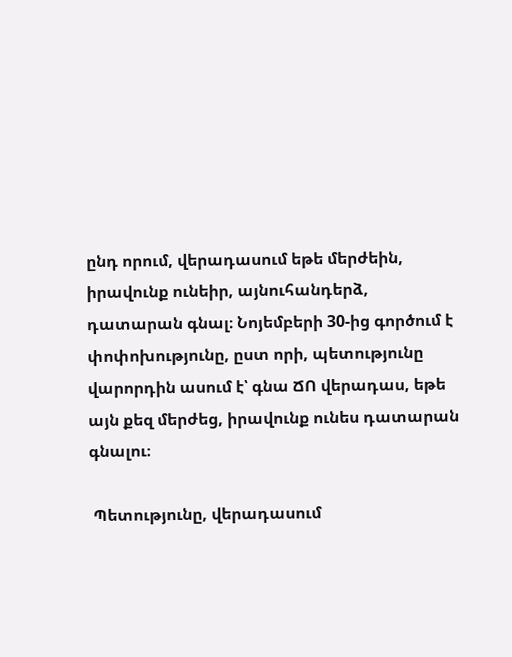ընդ որում, վերադասում եթե մերժեին, իրավունք ունեիր, այնուհանդերձ, դատարան գնալ։ Նոյեմբերի 30-ից գործում է փոփոխությունը, ըստ որի, պետությունը վարորդին ասում է՝ գնա ՃՈ վերադաս, եթե այն քեզ մերժեց, իրավունք ունես դատարան գնալու։

 Պետությունը, վերադասում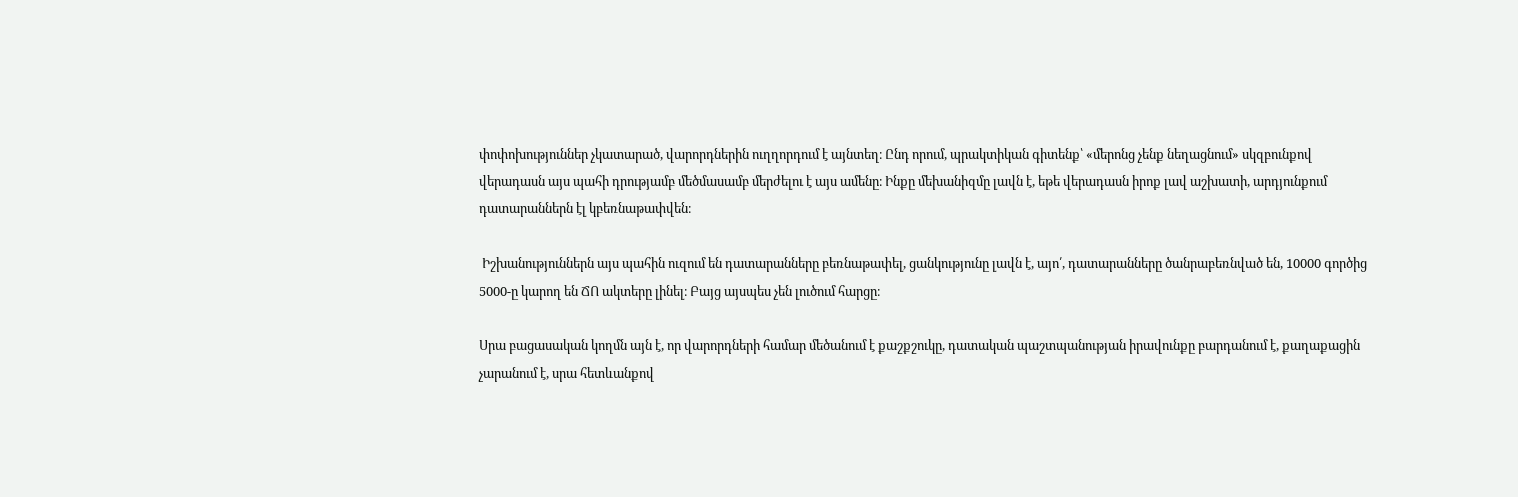փոփոխություններ չկատարած, վարորդներին ուղղորդում է այնտեղ։ Ընդ որում, պրակտիկան գիտենք՝ «մերոնց չենք նեղացնում» սկզբունքով վերադասն այս պահի դրությամբ մեծմասամբ մերժելու է այս ամենը։ Ինքը մեխանիզմը լավն է, եթե վերադասն իրոք լավ աշխատի, արդյունքում դատարաններն էլ կբեռնաթափվեն։

 Իշխանություններն այս պահին ուզում են դատարանները բեռնաթափել, ցանկությունը լավն է, այո՛, դատարանները ծանրաբեռնված են, 10000 գործից 5000-ը կարող են ՃՈ ակտերը լինել։ Բայց այսպես չեն լուծում հարցը։

Սրա բացասական կողմն այն է, որ վարորդների համար մեծանում է քաշքշուկը, դատական պաշտպանության իրավունքը բարդանում է, քաղաքացին չարանում է, սրա հետևանքով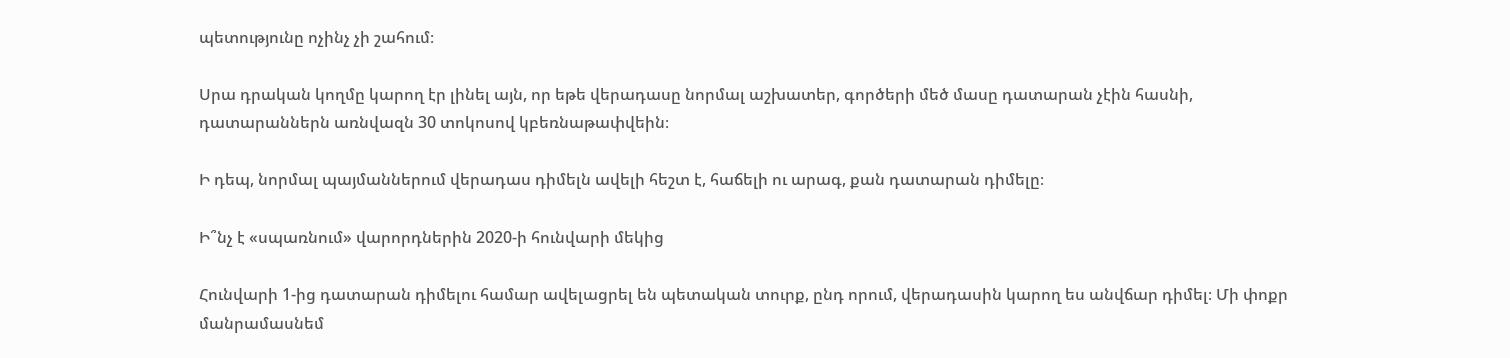պետությունը ոչինչ չի շահում։

Սրա դրական կողմը կարող էր լինել այն, որ եթե վերադասը նորմալ աշխատեր, գործերի մեծ մասը դատարան չէին հասնի, դատարաններն առնվազն 30 տոկոսով կբեռնաթափվեին։

Ի դեպ, նորմալ պայմաններում վերադաս դիմելն ավելի հեշտ է, հաճելի ու արագ, քան դատարան դիմելը։

Ի՞նչ է «սպառնում» վարորդներին 2020-ի հունվարի մեկից

Հունվարի 1-ից դատարան դիմելու համար ավելացրել են պետական տուրք, ընդ որում, վերադասին կարող ես անվճար դիմել։ Մի փոքր մանրամասնեմ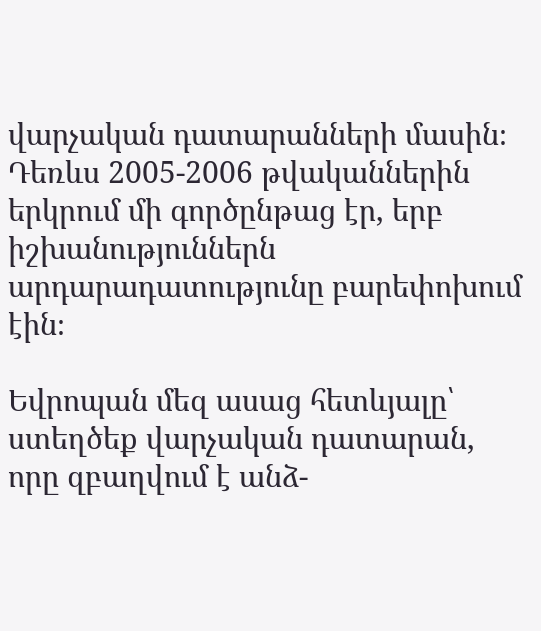վարչական դատարանների մասին։ Դեռևս 2005-2006 թվականներին երկրում մի գործընթաց էր, երբ իշխանություններն արդարադատությունը բարեփոխում էին։

Եվրոպան մեզ ասաց հետևյալը՝ ստեղծեք վարչական դատարան, որը զբաղվում է անձ-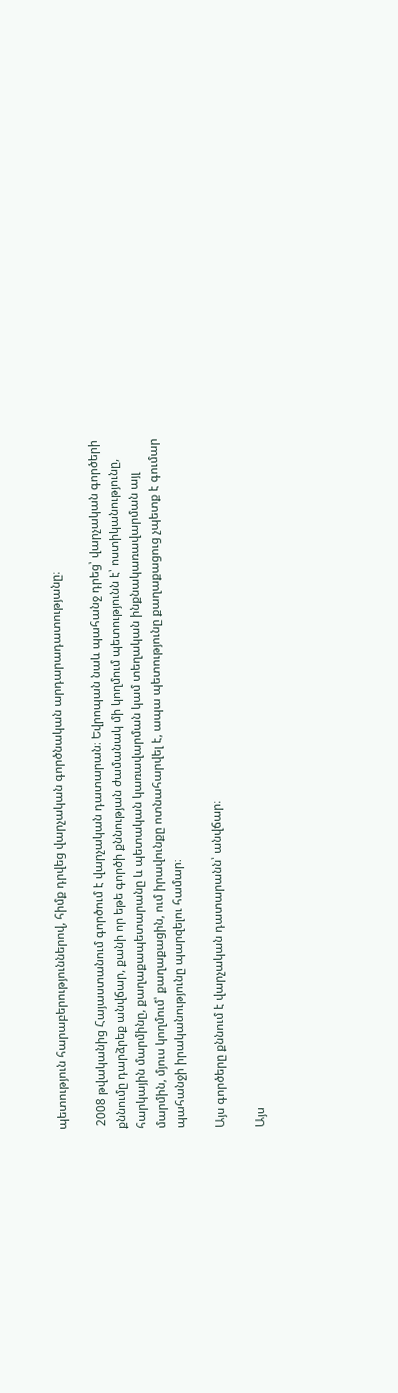պետություն հարաբերություններով, հիմք դրվեց վարչական գործնական արդարադատությանը։

 2008 թվականից Հայաստանում գործում է վարչական դատարան։ Եվրոպան նաև պահանջ դրեց՝ վարչական գործերի քննումը դարձրեք անվճար, քանի որ եթե գործի քննության ժամանակ մի կողմում պետությունն է՝ ոստիկանությունը, հարկային մարմինը, քաղաքապետարանը և պետական կառավարման կամ տեղական ինքնակառավարման այլ մարմին, մյուս կողմում՝ քաղաքացին, ում իրավունքը ոտնահարվել է, ապա պետությունը քաղաքացուց չպետք է գումար պահանջի իրականությունը պարզելու համար։

Այս գործերը քննում է վարչական դատարանն՝ անվճար։

Այս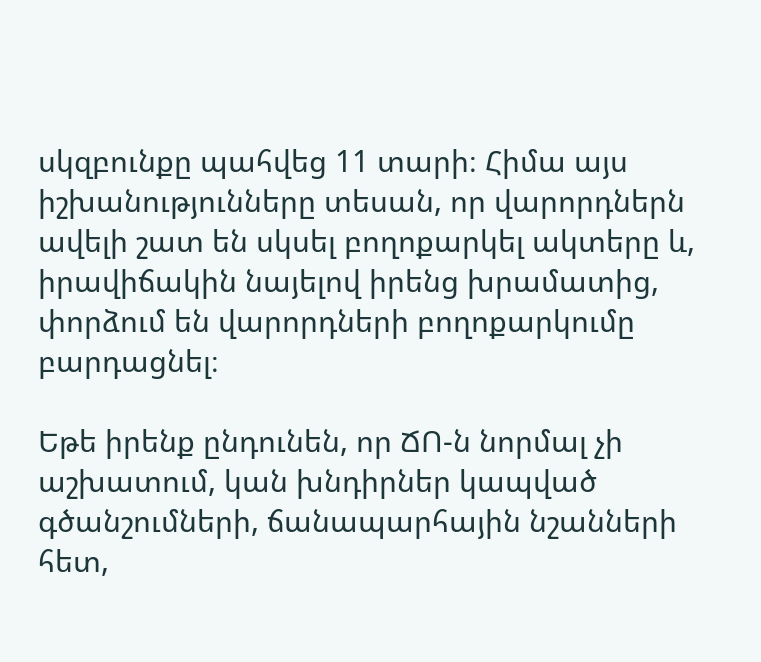սկզբունքը պահվեց 11 տարի։ Հիմա այս իշխանությունները տեսան, որ վարորդներն ավելի շատ են սկսել բողոքարկել ակտերը և, իրավիճակին նայելով իրենց խրամատից, փորձում են վարորդների բողոքարկումը բարդացնել։

Եթե իրենք ընդունեն, որ ՃՈ-ն նորմալ չի աշխատում, կան խնդիրներ կապված գծանշումների, ճանապարհային նշանների հետ,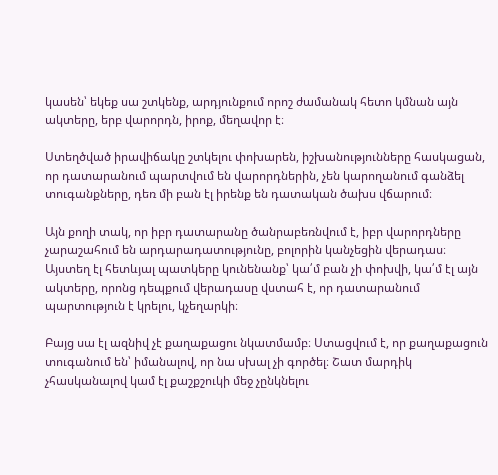կասեն՝ եկեք սա շտկենք, արդյունքում որոշ ժամանակ հետո կմնան այն ակտերը, երբ վարորդն, իրոք, մեղավոր է։

Ստեղծված իրավիճակը շտկելու փոխարեն, իշխանությունները հասկացան, որ դատարանում պարտվում են վարորդներին, չեն կարողանում գանձել տուգանքները, դեռ մի բան էլ իրենք են դատական ծախս վճարում։

Այն քողի տակ, որ իբր դատարանը ծանրաբեռնվում է, իբր վարորդները չարաշահում են արդարադատությունը, բոլորին կանչեցին վերադաս։ Այստեղ էլ հետևյալ պատկերը կունենանք՝ կա՛մ բան չի փոխվի, կա՛մ էլ այն ակտերը, որոնց դեպքում վերադասը վստահ է, որ դատարանում պարտություն է կրելու, կչեղարկի։

Բայց սա էլ ազնիվ չէ քաղաքացու նկատմամբ։ Ստացվում է, որ քաղաքացուն տուգանում են՝ իմանալով, որ նա սխալ չի գործել։ Շատ մարդիկ չհասկանալով կամ էլ քաշքշուկի մեջ չընկնելու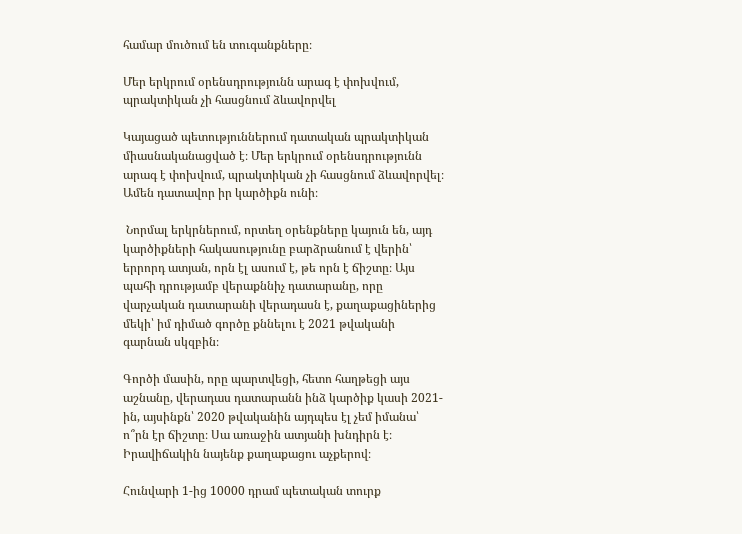համար մուծում են տուգանքները։

Մեր երկրում օրենսդրությունն արագ է փոխվում, պրակտիկան չի հասցնում ձևավորվել

Կայացած պետություններում դատական պրակտիկան միասնականացված է։ Մեր երկրում օրենսդրությունն արագ է փոխվում, պրակտիկան չի հասցնում ձևավորվել։ Ամեն դատավոր իր կարծիքն ունի։

 Նորմալ երկրներում, որտեղ օրենքները կայուն են, այդ կարծիքների հակասությունը բարձրանում է վերին՝ երրորդ ատյան, որն էլ ասում է, թե որն է ճիշտը։ Այս պահի դրությամբ վերաքննիչ դատարանը, որը վարչական դատարանի վերադասն է, քաղաքացիներից մեկի՝ իմ դիմած գործը քննելու է 2021 թվականի գարնան սկզբին։

Գործի մասին, որը պարտվեցի, հետո հաղթեցի այս աշնանը, վերադաս դատարանն ինձ կարծիք կասի 2021-ին, այսինքն՝ 2020 թվականին այդպես էլ չեմ իմանա՝ ո՞րն էր ճիշտը։ Սա առաջին ատյանի խնդիրն է։ Իրավիճակին նայենք քաղաքացու աչքերով։

Հունվարի 1-ից 10000 դրամ պետական տուրք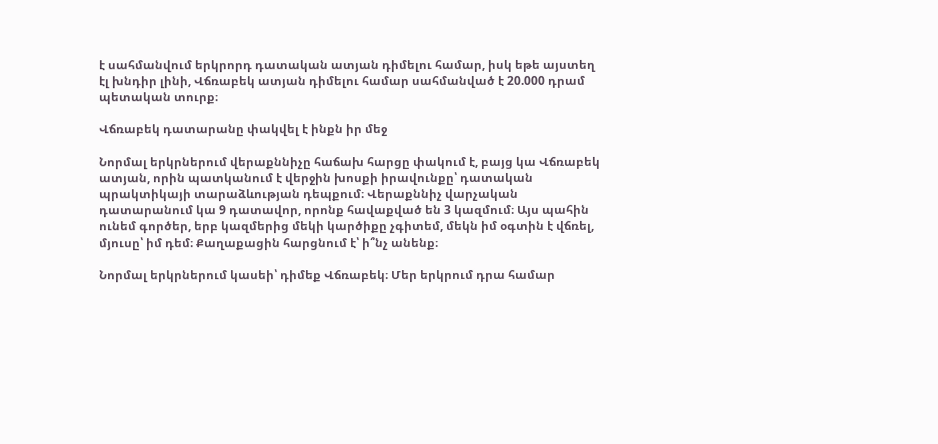է սահմանվում երկրորդ դատական ատյան դիմելու համար, իսկ եթե այստեղ էլ խնդիր լինի, Վճռաբեկ ատյան դիմելու համար սահմանված է 20.000 դրամ պետական տուրք։

Վճռաբեկ դատարանը փակվել է ինքն իր մեջ

Նորմալ երկրներում վերաքննիչը հաճախ հարցը փակում է, բայց կա Վճռաբեկ ատյան, որին պատկանում է վերջին խոսքի իրավունքը՝ դատական պրակտիկայի տարաձևության դեպքում։ Վերաքննիչ վարչական դատարանում կա 9 դատավոր, որոնք հավաքված են 3 կազմում։ Այս պահին ունեմ գործեր, երբ կազմերից մեկի կարծիքը չգիտեմ, մեկն իմ օգտին է վճռել, մյուսը՝ իմ դեմ։ Քաղաքացին հարցնում է՝ ի՞նչ անենք։

Նորմալ երկրներում կասեի՝ դիմեք Վճռաբեկ։ Մեր երկրում դրա համար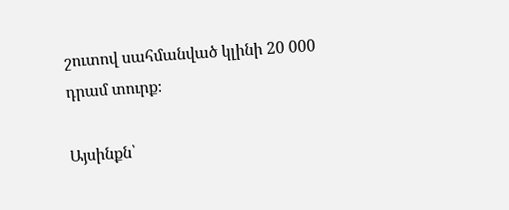շուտով սահմանված կլինի 20 000 դրամ տուրք։

Այսինքն՝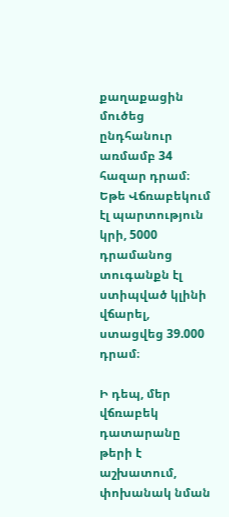քաղաքացին մուծեց ընդհանուր առմամբ 34 հազար դրամ։ Եթե Վճռաբեկում էլ պարտություն կրի, 5000 դրամանոց տուգանքն էլ ստիպված կլինի վճարել, ստացվեց 39.000 դրամ։

Ի դեպ, մեր վճռաբեկ դատարանը թերի է աշխատում, փոխանակ նման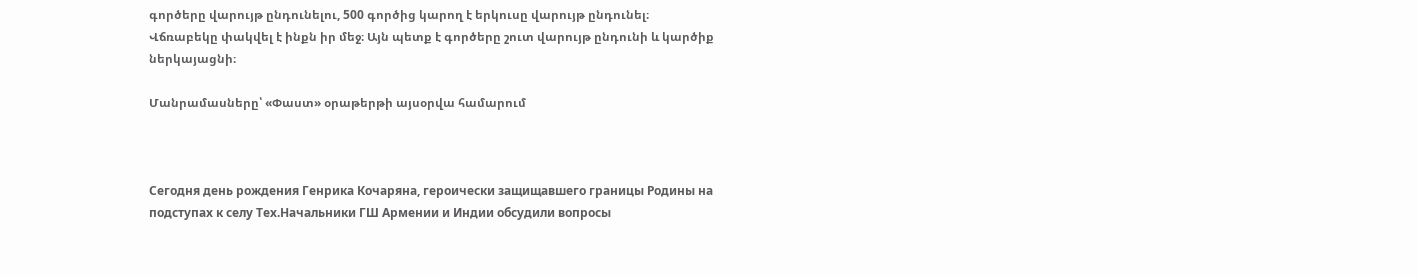գործերը վարույթ ընդունելու, 500 գործից կարող է երկուսը վարույթ ընդունել։ Վճռաբեկը փակվել է ինքն իր մեջ։ Այն պետք է գործերը շուտ վարույթ ընդունի և կարծիք ներկայացնի։

Մանրամասները՝ «Փաստ» օրաթերթի այսօրվա համարում



Сегодня день рождения Генрика Кочаряна, героически защищавшего границы Родины на подступах к селу Тех.Начальники ГШ Армении и Индии обсудили вопросы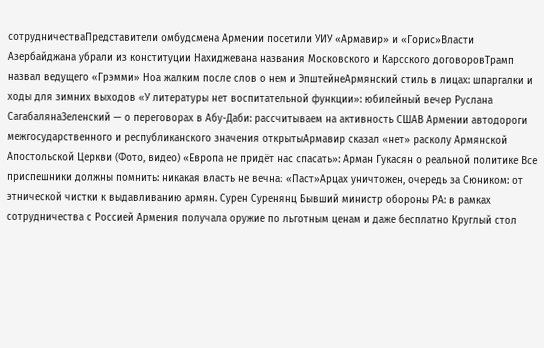сотрудничестваПредставители омбудсмена Армении посетили УИУ «Армавир» и «Горис»Власти Азербайджана убрали из конституции Нахиджевана названия Московского и Карсского договоровТрамп назвал ведущего «Грэмми» Ноа жалким после слов о нем и ЭпштейнеАрмянский стиль в лицах: шпаргалки и ходы для зимних выходов «У литературы нет воспитательной функции»: юбилейный вечер Руслана СагабалянаЗеленский — о переговорах в Абу-Даби: рассчитываем на активность СШАВ Армении автодороги межгосударственного и республиканского значения открытыАрмавир сказал «нет» расколу Армянской Апостольской Церкви (Фото, видео) «Европа не придёт нас спасать»: Арман Гукасян о реальной политике Все приспешники должны помнить: никакая власть не вечна։ «Паст»Арцах уничтожен, очередь за Сюником: от этнической чистки к выдавливанию армян. Сурен Суренянц Бывший министр обороны РА: в рамках сотрудничества с Россией Армения получала оружие по льготным ценам и даже бесплатно Круглый стол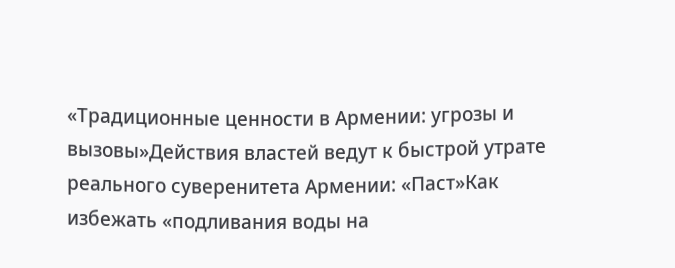«Традиционные ценности в Армении: угрозы и вызовы»Действия властей ведут к быстрой утрате реального суверенитета Армении: «Паст»Как избежать «подливания воды на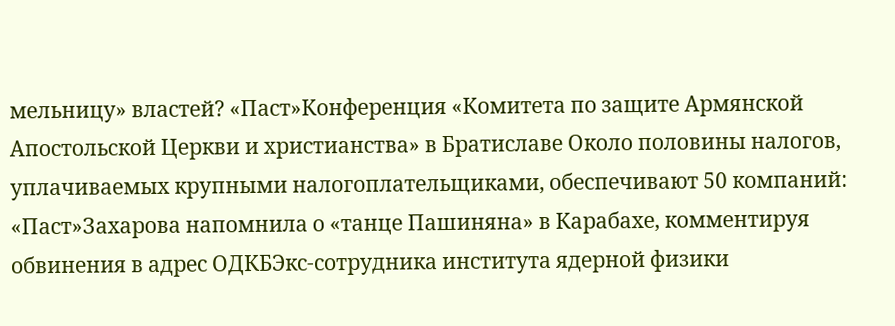мельницу» властей? «Паст»Конференция «Комитета по защите Армянской Апостольской Церкви и христианства» в Братиславе Около половины налогов, уплачиваемых крупными налогоплательщиками, обеспечивают 50 компаний: «Паст»Захарова напомнила о «танце Пашиняна» в Карабахе, комментируя обвинения в адрес ОДКБЭкс-сотрудника института ядерной физики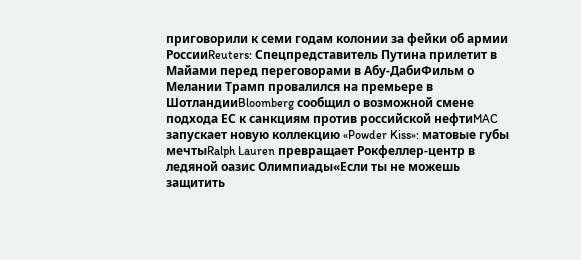приговорили к семи годам колонии за фейки об армии РоссииReuters: Спецпредставитель Путина прилетит в Майами перед переговорами в Абу-ДабиФильм о Мелании Трамп провалился на премьере в ШотландииBloomberg сообщил о возможной смене подхода ЕС к санкциям против российской нефтиMAC запускает новую коллекцию «Powder Kiss»: матовые губы мечтыRalph Lauren превращает Рокфеллер-центр в ледяной оазис Олимпиады«Если ты не можешь защитить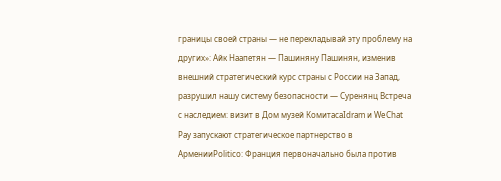границы своей страны — не перекладывай эту проблему на других»: Айк Наапетян — Пашиняну Пашинян, изменив внешний стратегический курс страны с России на Запад, разрушил нашу систему безопасности — Суренянц Встреча с наследием: визит в Дом музей КомитасаIdram и WeChat Pay запускают стратегическое партнерство в АрменииPolitico: Франция первоначально была против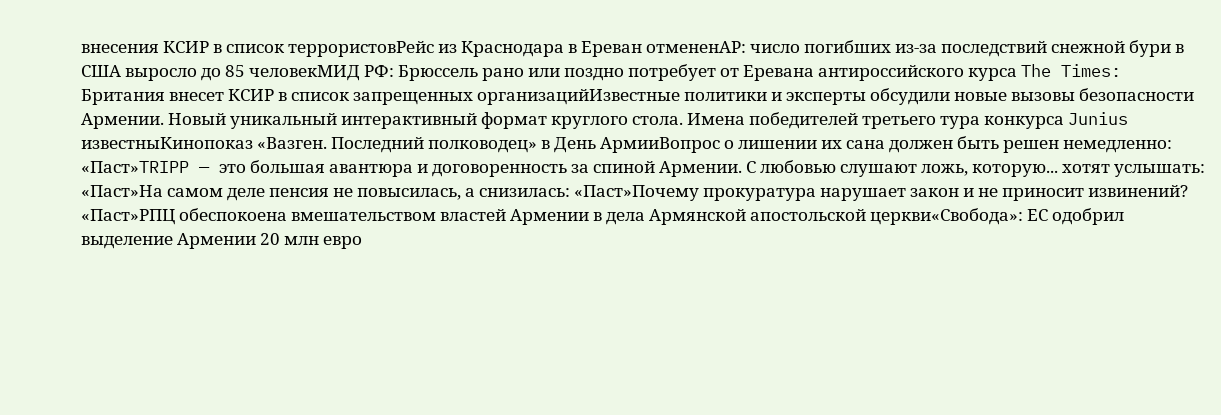внесения КСИР в список террористовРейс из Краснодара в Ереван отмененAP: число погибших из-за последствий снежной бури в США выросло до 85 человекМИД РФ: Брюссель рано или поздно потребует от Еревана антироссийского курса The Times: Британия внесет КСИР в список запрещенных организацийИзвестные политики и эксперты обсудили новые вызовы безопасности Армении. Новый уникальный интерактивный формат круглого стола. Имена победителей третьего тура конкурса Junius известныКинопоказ «Вазген. Последний полководец» в День АрмииВопрос о лишении их сана должен быть решен немедленно: «Паст»TRIPP — это большая авантюра и договоренность за спиной Армении. С любовью слушают ложь, которую... хотят услышать: «Паст»На самом деле пенсия не повысилась, а снизилась: «Паст»Почему прокуратура нарушает закон и не приносит извинений? «Паст»РПЦ обеспокоена вмешательством властей Армении в дела Армянской апостольской церкви«Свобода»: ЕС одобрил выделение Армении 20 млн евро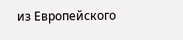из Европейского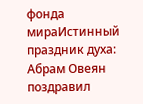фонда мираИстинный праздник духа: Абрам Овеян поздравил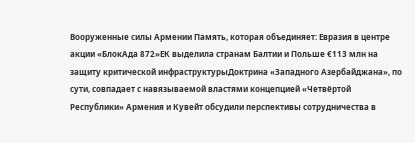Вооруженные силы Армении Память, которая объединяет: Евразия в центре акции «БлокАда 872»ЕК выделила странам Балтии и Польше €113 млн на защиту критической инфраструктурыДоктрина «Западного Азербайджана», по сути, совпадает с навязываемой властями концепцией «Четвёртой Республики» Армения и Кувейт обсудили перспективы сотрудничества в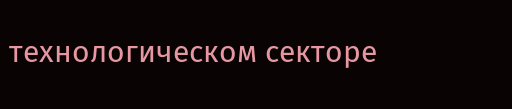технологическом секторе